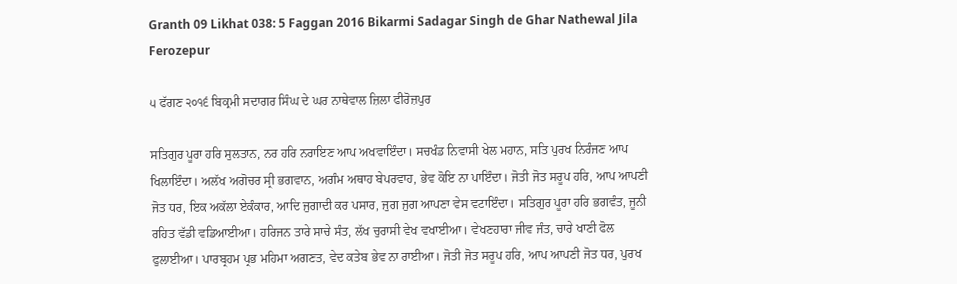Granth 09 Likhat 038: 5 Faggan 2016 Bikarmi Sadagar Singh de Ghar Nathewal Jila Ferozepur

੫ ਫੱਗਣ ੨੦੧੬ ਬਿਕ੍ਰਮੀ ਸਦਾਗਰ ਸਿੰਘ ਦੇ ਘਰ ਨਾਥੇਵਾਲ ਜ਼ਿਲਾ ਫੀਰੋਜ਼ਪੁਰ

ਸਤਿਗੁਰ ਪੂਰਾ ਹਰਿ ਸੁਲਤਾਨ, ਨਰ ਹਰਿ ਨਰਾਇਣ ਆਪ ਅਖਵਾਇੰਦਾ। ਸਚਖੰਡ ਨਿਵਾਸੀ ਖੇਲ ਮਹਾਨ, ਸਤਿ ਪੁਰਖ ਨਿਰੰਜਣ ਆਪ ਖਿਲਾਇੰਦਾ। ਅਲੱਖ ਅਗੋਚਰ ਸ੍ਰੀ ਭਗਵਾਨ, ਅਗੰਮ ਅਥਾਹ ਬੇਪਰਵਾਹ, ਭੇਵ ਕੋਇ ਨਾ ਪਾਇੰਦਾ। ਜੋਤੀ ਜੋਤ ਸਰੂਪ ਹਰਿ, ਆਪ ਆਪਣੀ ਜੋਤ ਧਰ, ਇਕ ਅਕੱਲਾ ਏਕੰਕਾਰ, ਆਦਿ ਜੁਗਾਦੀ ਕਰ ਪਸਾਰ, ਜੁਗ ਜੁਗ ਆਪਣਾ ਵੇਸ ਵਟਾਇੰਦਾ। ਸਤਿਗੁਰ ਪੂਰਾ ਹਰਿ ਭਗਵੰਤ, ਜੂਨੀ ਰਹਿਤ ਵੱਡੀ ਵਡਿਆਈਆ। ਹਰਿਜਨ ਤਾਰੇ ਸਾਚੇ ਸੰਤ, ਲੱਖ ਚੁਰਾਸੀ ਵੇਖ ਵਖਾਈਆ। ਵੇਖਣਹਾਰਾ ਜੀਵ ਜੰਤ, ਚਾਰੇ ਖਾਣੀ ਫੋਲ ਫੁਲਾਈਆ। ਪਾਰਬ੍ਰਹਮ ਪ੍ਰਭ ਮਹਿਮਾ ਅਗਣਤ, ਵੇਦ ਕਤੇਬ ਭੇਵ ਨਾ ਰਾਈਆ। ਜੋਤੀ ਜੋਤ ਸਰੂਪ ਹਰਿ, ਆਪ ਆਪਣੀ ਜੋਤ ਧਰ, ਪੁਰਖ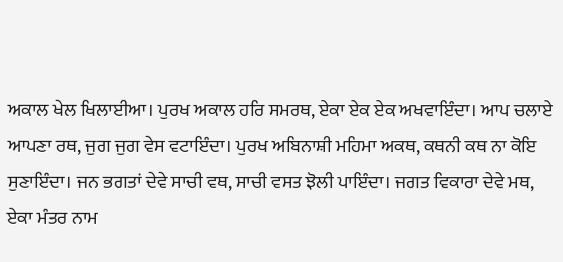ਅਕਾਲ ਖੇਲ ਖਿਲਾਈਆ। ਪੁਰਖ ਅਕਾਲ ਹਰਿ ਸਮਰਥ, ਏਕਾ ਏਕ ਏਕ ਅਖਵਾਇੰਦਾ। ਆਪ ਚਲਾਏ ਆਪਣਾ ਰਥ, ਜੁਗ ਜੁਗ ਵੇਸ ਵਟਾਇੰਦਾ। ਪੁਰਖ ਅਬਿਨਾਸ਼ੀ ਮਹਿਮਾ ਅਕਥ, ਕਥਨੀ ਕਥ ਨਾ ਕੋਇ ਸੁਣਾਇੰਦਾ। ਜਨ ਭਗਤਾਂ ਦੇਵੇ ਸਾਚੀ ਵਥ, ਸਾਚੀ ਵਸਤ ਝੋਲੀ ਪਾਇੰਦਾ। ਜਗਤ ਵਿਕਾਰਾ ਦੇਵੇ ਮਥ, ਏਕਾ ਮੰਤਰ ਨਾਮ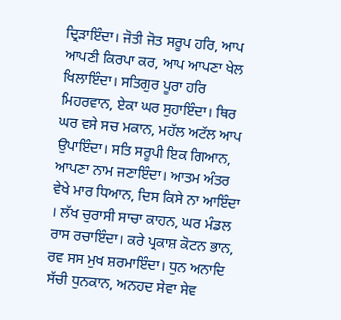ਦ੍ਰਿੜਾਇੰਦਾ। ਜੋਤੀ ਜੋਤ ਸਰੂਪ ਹਰਿ, ਆਪ ਆਪਣੀ ਕਿਰਪਾ ਕਰ, ਆਪ ਆਪਣਾ ਖੇਲ ਖਿਲਾਇੰਦਾ। ਸਤਿਗੁਰ ਪੂਰਾ ਹਰਿ ਮਿਹਰਵਾਨ, ਏਕਾ ਘਰ ਸੁਹਾਇੰਦਾ। ਥਿਰ ਘਰ ਵਸੇ ਸਚ ਮਕਾਨ, ਮਹੱਲ ਅਟੱਲ ਆਪ ਉਪਾਇੰਦਾ। ਸਤਿ ਸਰੂਪੀ ਇਕ ਗਿਆਨ, ਆਪਣਾ ਨਾਮ ਜਣਾਇੰਦਾ। ਆਤਮ ਅੰਤਰ ਵੇਖੇ ਮਾਰ ਧਿਆਨ, ਦਿਸ ਕਿਸੇ ਨਾ ਆਇੰਦਾ । ਲੱਖ ਚੁਰਾਸੀ ਸਾਚਾ ਕਾਹਨ, ਘਰ ਮੰਡਲ ਰਾਸ ਰਚਾਇੰਦਾ। ਕਰੇ ਪ੍ਰਕਾਸ਼ ਕੋਟਨ ਭਾਨ, ਰਵ ਸਸ ਮੁਖ ਸ਼ਰਮਾਇੰਦਾ। ਧੁਨ ਅਨਾਦਿ ਸੱਚੀ ਧੁਨਕਾਨ, ਅਨਹਦ ਸੇਵਾ ਸੇਵ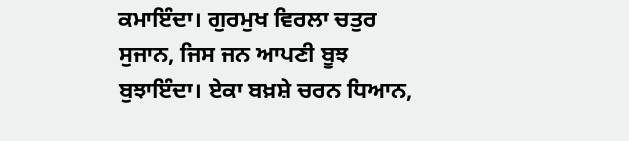ਕਮਾਇੰਦਾ। ਗੁਰਮੁਖ ਵਿਰਲਾ ਚਤੁਰ ਸੁਜਾਨ, ਜਿਸ ਜਨ ਆਪਣੀ ਬੂਝ ਬੁਝਾਇੰਦਾ। ਏਕਾ ਬਖ਼ਸ਼ੇ ਚਰਨ ਧਿਆਨ,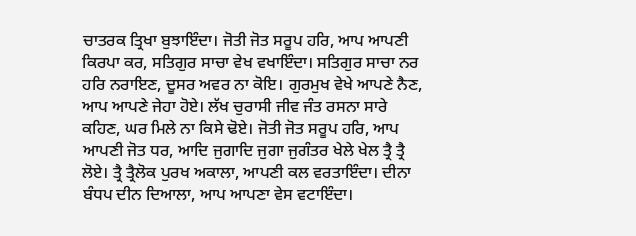ਚਾਤਰਕ ਤ੍ਰਿਖਾ ਬੁਝਾਇੰਦਾ। ਜੋਤੀ ਜੋਤ ਸਰੂਪ ਹਰਿ, ਆਪ ਆਪਣੀ ਕਿਰਪਾ ਕਰ, ਸਤਿਗੁਰ ਸਾਚਾ ਵੇਖ ਵਖਾਇੰਦਾ। ਸਤਿਗੁਰ ਸਾਚਾ ਨਰ ਹਰਿ ਨਰਾਇਣ, ਦੂਸਰ ਅਵਰ ਨਾ ਕੋਇ। ਗੁਰਮੁਖ ਵੇਖੇ ਆਪਣੇ ਨੈਣ, ਆਪ ਆਪਣੇ ਜੇਹਾ ਹੋਏ। ਲੱਖ ਚੁਰਾਸੀ ਜੀਵ ਜੰਤ ਰਸਨਾ ਸਾਰੇ ਕਹਿਣ, ਘਰ ਮਿਲੇ ਨਾ ਕਿਸੇ ਢੋਏ। ਜੋਤੀ ਜੋਤ ਸਰੂਪ ਹਰਿ, ਆਪ ਆਪਣੀ ਜੋਤ ਧਰ, ਆਦਿ ਜੁਗਾਦਿ ਜੁਗਾ ਜੁਗੰਤਰ ਖੇਲੇ ਖੇਲ ਤ੍ਰੈ ਤ੍ਰੈ ਲੋਏ। ਤ੍ਰੈ ਤ੍ਰੈਲੋਕ ਪੁਰਖ ਅਕਾਲਾ, ਆਪਣੀ ਕਲ ਵਰਤਾਇੰਦਾ। ਦੀਨਾ ਬੰਧਪ ਦੀਨ ਦਿਆਲਾ, ਆਪ ਆਪਣਾ ਵੇਸ ਵਟਾਇੰਦਾ।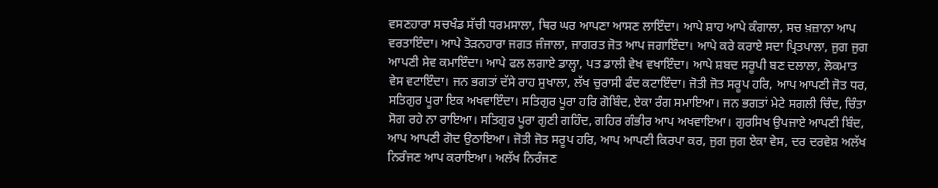ਵਸਣਹਾਰਾ ਸਚਖੰਡ ਸੱਚੀ ਧਰਮਸਾਲਾ, ਥਿਰ ਘਰ ਆਪਣਾ ਆਸਣ ਲਾਇੰਦਾ। ਆਪੇ ਸ਼ਾਹ ਆਪੇ ਕੰਗਾਲਾ, ਸਚ ਖ਼ਜ਼ਾਨਾ ਆਪ ਵਰਤਾਇੰਦਾ। ਆਪੇ ਤੋੜਨਹਾਰਾ ਜਗਤ ਜੰਜਾਲਾ, ਜਾਗਰਤ ਜੋਤ ਆਪ ਜਗਾਇੰਦਾ। ਆਪੇ ਕਰੇ ਕਰਾਏ ਸਦਾ ਪ੍ਰਿਤਪਾਲਾ, ਜੁਗ ਜੁਗ ਆਪਣੀ ਸੇਵ ਕਮਾਇੰਦਾ। ਆਪੇ ਫਲ ਲਗਾਏ ਡਾਲ੍ਹਾ, ਪਤ ਡਾਲੀ ਵੇਖ ਵਖਾਇੰਦਾ। ਆਪੇ ਸ਼ਬਦ ਸਰੂਪੀ ਬਣ ਦਲਾਲਾ, ਲੋਕਮਾਤ ਵੇਸ ਵਟਾਇੰਦਾ। ਜਨ ਭਗਤਾਂ ਦੱਸੇ ਰਾਹ ਸੁਖਾਲਾ, ਲੱਖ ਚੁਰਾਸੀ ਫੰਦ ਕਟਾਇੰਦਾ। ਜੋਤੀ ਜੋਤ ਸਰੂਪ ਹਰਿ, ਆਪ ਆਪਣੀ ਜੋਤ ਧਰ, ਸਤਿਗੁਰ ਪੂਰਾ ਇਕ ਅਖਵਾਇੰਦਾ। ਸਤਿਗੁਰ ਪੂਰਾ ਹਰਿ ਗੋਬਿੰਦ, ਏਕਾ ਰੰਗ ਸਮਾਇਆ। ਜਨ ਭਗਤਾਂ ਮੇਟੇ ਸਗਲੀ ਚਿੰਦ, ਚਿੰਤਾ ਸੋਗ ਰਹੇ ਨਾ ਰਾਇਆ। ਸਤਿਗੁਰ ਪੂਰਾ ਗੁਣੀ ਗਹਿੰਦ, ਗਹਿਰ ਗੰਭੀਰ ਆਪ ਅਖਵਾਇਆ। ਗੁਰਸਿਖ ਉਪਜਾਏ ਆਪਣੀ ਬਿੰਦ, ਆਪ ਆਪਣੀ ਗੋਦ ਉਠਾਇਆ। ਜੋਤੀ ਜੋਤ ਸਰੂਪ ਹਰਿ, ਆਪ ਆਪਣੀ ਕਿਰਪਾ ਕਰ, ਜੁਗ ਜੁਗ ਏਕਾ ਵੇਸ, ਦਰ ਦਰਵੇਸ਼ ਅਲੱਖ ਨਿਰੰਜਣ ਆਪ ਕਰਾਇਆ। ਅਲੱਖ ਨਿਰੰਜਣ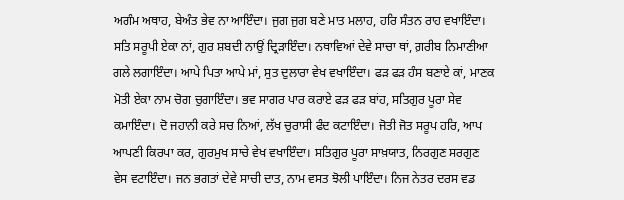ਅਗੰਮ ਅਥਾਹ, ਬੇਅੰਤ ਭੇਵ ਨਾ ਆਇੰਦਾ। ਜੁਗ ਜੁਗ ਬਣੇ ਮਾਤ ਮਲਾਹ, ਹਰਿ ਸੰਤਨ ਰਾਹ ਵਖਾਇੰਦਾ। ਸਤਿ ਸਰੂਪੀ ਏਕਾ ਨਾਂ, ਗੁਰ ਸ਼ਬਦੀ ਨਾਉਂ ਦ੍ਰਿੜਾਇੰਦਾ। ਨਥਾਵਿਆਂ ਦੇਵੇ ਸਾਚਾ ਥਾਂ, ਗ਼ਰੀਬ ਨਿਮਾਣੀਆ ਗਲੇ ਲਗਾਇੰਦਾ। ਆਪੇ ਪਿਤਾ ਆਪੇ ਮਾਂ, ਸੁਤ ਦੁਲਾਰਾ ਵੇਖ ਵਖਾਇੰਦਾ। ਫੜ ਫੜ ਹੰਸ ਬਣਾਏ ਕਾਂ, ਮਾਣਕ ਮੋਤੀ ਏਕਾ ਨਾਮ ਚੋਗ ਚੁਗਾਇੰਦਾ। ਭਵ ਸਾਗਰ ਪਾਰ ਕਰਾਏ ਫੜ ਫੜ ਬਾਂਹ, ਸਤਿਗੁਰ ਪੂਰਾ ਸੇਵ ਕਮਾਇੰਦਾ। ਦੋ ਜਹਾਨੀ ਕਰੇ ਸਚ ਨਿਆਂ, ਲੱਖ ਚੁਰਾਸੀ ਫੰਦ ਕਟਾਇੰਦਾ। ਜੋਤੀ ਜੋਤ ਸਰੂਪ ਹਰਿ, ਆਪ ਆਪਣੀ ਕਿਰਪਾ ਕਰ, ਗੁਰਮੁਖ ਸਾਚੇ ਵੇਖ ਵਖਾਇੰਦਾ। ਸਤਿਗੁਰ ਪੂਰਾ ਸਾਖ਼ਯਾਤ, ਨਿਰਗੁਣ ਸਰਗੁਣ ਵੇਸ ਵਟਾਇੰਦਾ। ਜਨ ਭਗਤਾਂ ਦੇਵੇ ਸਾਚੀ ਦਾਤ, ਨਾਮ ਵਸਤ ਝੋਲੀ ਪਾਇੰਦਾ। ਨਿਜ ਨੇਤਰ ਦਰਸ ਵਡ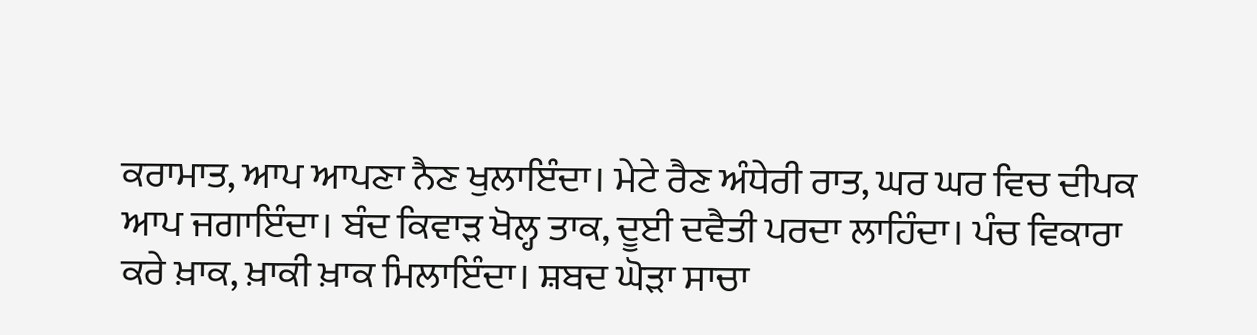ਕਰਾਮਾਤ, ਆਪ ਆਪਣਾ ਨੈਣ ਖੁਲਾਇੰਦਾ। ਮੇਟੇ ਰੈਣ ਅੰਧੇਰੀ ਰਾਤ, ਘਰ ਘਰ ਵਿਚ ਦੀਪਕ ਆਪ ਜਗਾਇੰਦਾ। ਬੰਦ ਕਿਵਾੜ ਖੋਲ੍ਹ ਤਾਕ, ਦੂਈ ਦਵੈਤੀ ਪਰਦਾ ਲਾਹਿੰਦਾ। ਪੰਚ ਵਿਕਾਰਾ ਕਰੇ ਖ਼ਾਕ, ਖ਼ਾਕੀ ਖ਼ਾਕ ਮਿਲਾਇੰਦਾ। ਸ਼ਬਦ ਘੋੜਾ ਸਾਚਾ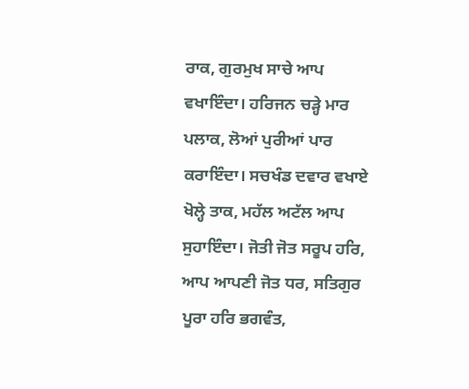ਰਾਕ, ਗੁਰਮੁਖ ਸਾਚੇ ਆਪ ਵਖਾਇੰਦਾ। ਹਰਿਜਨ ਚੜ੍ਹੇ ਮਾਰ ਪਲਾਕ, ਲੋਆਂ ਪੁਰੀਆਂ ਪਾਰ ਕਰਾਇੰਦਾ। ਸਚਖੰਡ ਦਵਾਰ ਵਖਾਏ ਖੋਲ੍ਹੇ ਤਾਕ, ਮਹੱਲ ਅਟੱਲ ਆਪ ਸੁਹਾਇੰਦਾ। ਜੋਤੀ ਜੋਤ ਸਰੂਪ ਹਰਿ, ਆਪ ਆਪਣੀ ਜੋਤ ਧਰ, ਸਤਿਗੁਰ ਪੂਰਾ ਹਰਿ ਭਗਵੰਤ,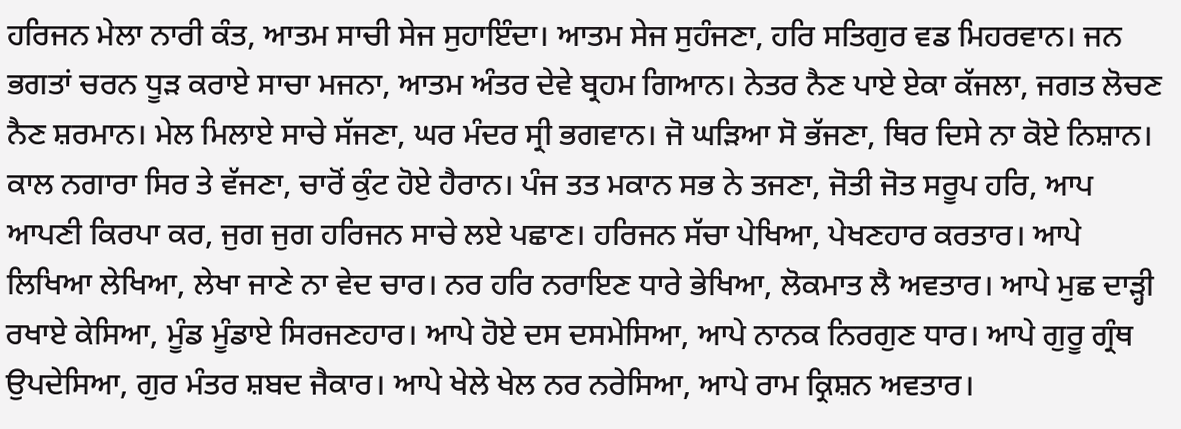ਹਰਿਜਨ ਮੇਲਾ ਨਾਰੀ ਕੰਤ, ਆਤਮ ਸਾਚੀ ਸੇਜ ਸੁਹਾਇੰਦਾ। ਆਤਮ ਸੇਜ ਸੁਹੰਜਣਾ, ਹਰਿ ਸਤਿਗੁਰ ਵਡ ਮਿਹਰਵਾਨ। ਜਨ ਭਗਤਾਂ ਚਰਨ ਧੂੜ ਕਰਾਏ ਸਾਚਾ ਮਜਨਾ, ਆਤਮ ਅੰਤਰ ਦੇਵੇ ਬ੍ਰਹਮ ਗਿਆਨ। ਨੇਤਰ ਨੈਣ ਪਾਏ ਏਕਾ ਕੱਜਲਾ, ਜਗਤ ਲੋਚਣ ਨੈਣ ਸ਼ਰਮਾਨ। ਮੇਲ ਮਿਲਾਏ ਸਾਚੇ ਸੱਜਣਾ, ਘਰ ਮੰਦਰ ਸ੍ਰੀ ਭਗਵਾਨ। ਜੋ ਘੜਿਆ ਸੋ ਭੱਜਣਾ, ਥਿਰ ਦਿਸੇ ਨਾ ਕੋਏ ਨਿਸ਼ਾਨ। ਕਾਲ ਨਗਾਰਾ ਸਿਰ ਤੇ ਵੱਜਣਾ, ਚਾਰੋਂ ਕੁੰਟ ਹੋਏ ਹੈਰਾਨ। ਪੰਜ ਤਤ ਮਕਾਨ ਸਭ ਨੇ ਤਜਣਾ, ਜੋਤੀ ਜੋਤ ਸਰੂਪ ਹਰਿ, ਆਪ ਆਪਣੀ ਕਿਰਪਾ ਕਰ, ਜੁਗ ਜੁਗ ਹਰਿਜਨ ਸਾਚੇ ਲਏ ਪਛਾਣ। ਹਰਿਜਨ ਸੱਚਾ ਪੇਖਿਆ, ਪੇਖਣਹਾਰ ਕਰਤਾਰ। ਆਪੇ ਲਿਖਿਆ ਲੇਖਿਆ, ਲੇਖਾ ਜਾਣੇ ਨਾ ਵੇਦ ਚਾਰ। ਨਰ ਹਰਿ ਨਰਾਇਣ ਧਾਰੇ ਭੇਖਿਆ, ਲੋਕਮਾਤ ਲੈ ਅਵਤਾਰ। ਆਪੇ ਮੁਛ ਦਾੜ੍ਹੀ ਰਖਾਏ ਕੇਸਿਆ, ਮੂੰਡ ਮੂੰਡਾਏ ਸਿਰਜਣਹਾਰ। ਆਪੇ ਹੋਏ ਦਸ ਦਸਮੇਸਿਆ, ਆਪੇ ਨਾਨਕ ਨਿਰਗੁਣ ਧਾਰ। ਆਪੇ ਗੁਰੂ ਗ੍ਰੰਥ ਉਪਦੇਸਿਆ, ਗੁਰ ਮੰਤਰ ਸ਼ਬਦ ਜੈਕਾਰ। ਆਪੇ ਖੇਲੇ ਖੇਲ ਨਰ ਨਰੇਸਿਆ, ਆਪੇ ਰਾਮ ਕ੍ਰਿਸ਼ਨ ਅਵਤਾਰ।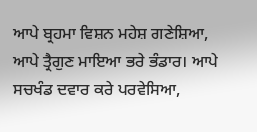ਆਪੇ ਬ੍ਰਹਮਾ ਵਿਸ਼ਨ ਮਹੇਸ਼ ਗਣੇਸ਼ਿਆ, ਆਪੇ ਤ੍ਰੈਗੁਣ ਮਾਇਆ ਭਰੇ ਭੰਡਾਰ। ਆਪੇ ਸਚਖੰਡ ਦਵਾਰ ਕਰੇ ਪਰਵੇਸਿਆ,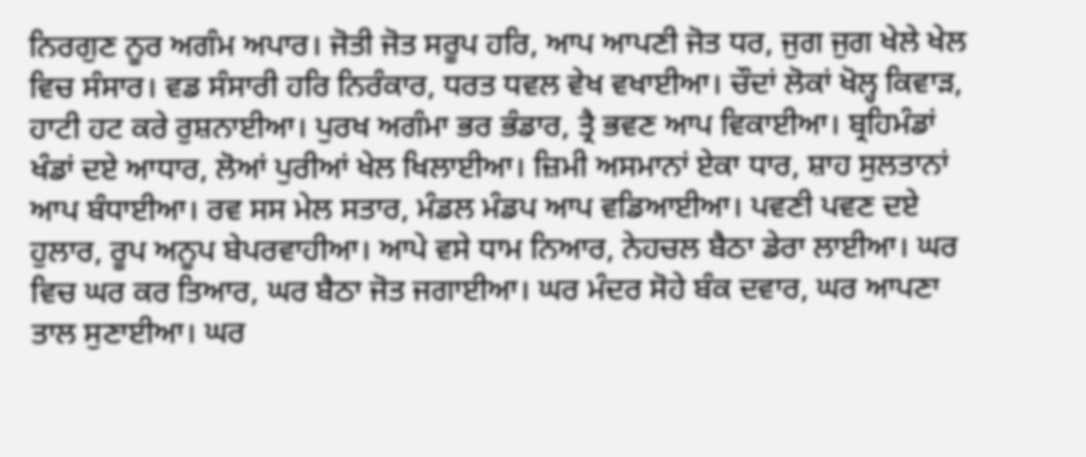ਨਿਰਗੁਣ ਨੂਰ ਅਗੰਮ ਅਪਾਰ। ਜੋਤੀ ਜੋਤ ਸਰੂਪ ਹਰਿ, ਆਪ ਆਪਣੀ ਜੋਤ ਧਰ, ਜੁਗ ਜੁਗ ਖੇਲੇ ਖੇਲ ਵਿਚ ਸੰਸਾਰ। ਵਡ ਸੰਸਾਰੀ ਹਰਿ ਨਿਰੰਕਾਰ, ਧਰਤ ਧਵਲ ਵੇਖ ਵਖਾਈਆ। ਚੌਦਾਂ ਲੋਕਾਂ ਖੋਲ੍ਹ ਕਿਵਾੜ, ਹਾਟੀ ਹਟ ਕਰੇ ਰੁਸ਼ਨਾਈਆ। ਪੁਰਖ ਅਗੰਮਾ ਭਰ ਭੰਡਾਰ, ਤ੍ਰੈ ਭਵਣ ਆਪ ਵਿਕਾਈਆ। ਬ੍ਰਹਿਮੰਡਾਂ ਖੰਡਾਂ ਦਏ ਆਧਾਰ, ਲੋਆਂ ਪੁਰੀਆਂ ਖੇਲ ਖਿਲਾਈਆ। ਜ਼ਿਮੀ ਅਸਮਾਨਾਂ ਏਕਾ ਧਾਰ, ਸ਼ਾਹ ਸੁਲਤਾਨਾਂ ਆਪ ਬੰਧਾਈਆ। ਰਵ ਸਸ ਮੇਲ ਸਤਾਰ, ਮੰਡਲ ਮੰਡਪ ਆਪ ਵਡਿਆਈਆ। ਪਵਣੀ ਪਵਣ ਦਏ ਹੁਲਾਰ, ਰੂਪ ਅਨੂਪ ਬੇਪਰਵਾਹੀਆ। ਆਪੇ ਵਸੇ ਧਾਮ ਨਿਆਰ, ਨੇਹਚਲ ਬੈਠਾ ਡੇਰਾ ਲਾਈਆ। ਘਰ ਵਿਚ ਘਰ ਕਰ ਤਿਆਰ, ਘਰ ਬੈਠਾ ਜੋਤ ਜਗਾਈਆ। ਘਰ ਮੰਦਰ ਸੋਹੇ ਬੰਕ ਦਵਾਰ, ਘਰ ਆਪਣਾ ਤਾਲ ਸੁਣਾਈਆ। ਘਰ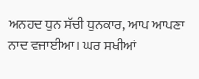ਅਨਹਦ ਧੁਨ ਸੱਚੀ ਧੁਨਕਾਰ, ਆਪ ਆਪਣਾ ਨਾਦ ਵਜਾਈਆ। ਘਰ ਸਖੀਆਂ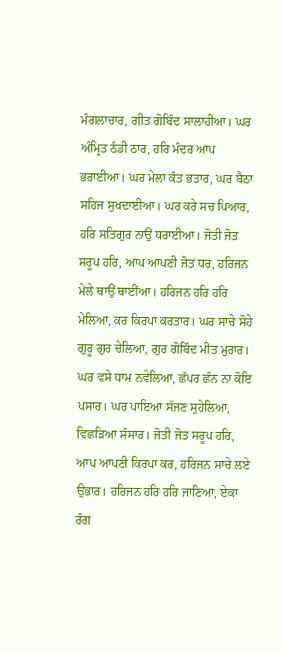ਮੰਗਲਾਚਾਰ, ਗੀਤ ਗੋਬਿੰਦ ਸਾਲਾਹੀਆ। ਘਰ ਅੰਮ੍ਰਿਤ ਠੰਡੀ ਠਾਰ, ਹਰਿ ਮੰਦਰ ਆਪ ਭਰਾਈਆ। ਘਰ ਮੇਲਾ ਕੰਤ ਭਤਾਰ, ਘਰ ਬੈਠਾ ਸਹਿਜ ਸੁਖਦਾਈਆ। ਘਰ ਕਰੇ ਸਚ ਪਿਆਰ, ਹਰਿ ਸਤਿਗੁਰ ਨਾਉਂ ਧਰਾਈਆ। ਜੋਤੀ ਜੋਤ ਸਰੂਪ ਹਰਿ, ਆਪ ਆਪਣੀ ਜੋਤ ਧਰ, ਹਰਿਜਨ ਮੇਲੇ ਥਾਉਂ ਥਾਈਂਆ। ਹਰਿਜਨ ਹਰਿ ਹਰਿ ਮੇਲਿਆ, ਕਰ ਕਿਰਪਾ ਕਰਤਾਰ। ਘਰ ਸਾਚੇ ਸੋਹੇ ਗੁਰੂ ਗੁਰ ਚੇਲਿਆ, ਗੁਰ ਗੋਬਿੰਦ ਮੀਤ ਮੁਰਾਰ। ਘਰ ਵਸੇ ਧਾਮ ਨਵੇਲਿਆ, ਛੱਪਰ ਛੰਨ ਨਾ ਕੋਇ ਪਸਾਰ। ਘਰ ਪਾਇਆ ਸੱਜਣ ਸੁਹੇਲਿਆ, ਵਿਛੜਿਆ ਸੰਸਾਰ। ਜੋਤੀ ਜੋਤ ਸਰੂਪ ਹਰਿ, ਆਪ ਆਪਣੀ ਕਿਰਪਾ ਕਰ, ਹਰਿਜਨ ਸਾਚੇ ਲਏ ਉਭਾਰ। ਹਰਿਜਨ ਹਰਿ ਹਰਿ ਜਾਣਿਆ, ਏਕਾ ਰੰਗ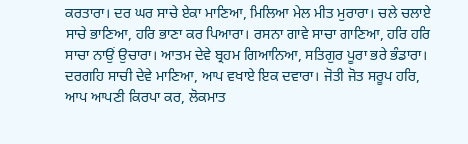ਕਰਤਾਰਾ। ਦਰ ਘਰ ਸਾਚੇ ਏਕਾ ਮਾਣਿਆ, ਮਿਲਿਆ ਮੇਲ ਮੀਤ ਮੁਰਾਰਾ। ਚਲੇ ਚਲਾਏ ਸਾਚੇ ਭਾਣਿਆ, ਹਰਿ ਭਾਣਾ ਕਰ ਪਿਆਰਾ। ਰਸਨਾ ਗਾਵੇ ਸਾਚਾ ਗਾਣਿਆ, ਹਰਿ ਹਰਿ ਸਾਚਾ ਨਾਉਂ ਉਚਾਰਾ। ਆਤਮ ਦੇਵੇ ਬ੍ਰਹਮ ਗਿਆਨਿਆ, ਸਤਿਗੁਰ ਪੂਰਾ ਭਰੇ ਭੰਡਾਰਾ। ਦਰਗਹਿ ਸਾਚੀ ਦੇਵੇ ਮਾਣਿਆ, ਆਪ ਵਖਾਏ ਇਕ ਦਵਾਰਾ। ਜੋਤੀ ਜੋਤ ਸਰੂਪ ਹਰਿ, ਆਪ ਆਪਣੀ ਕਿਰਪਾ ਕਰ, ਲੋਕਮਾਤ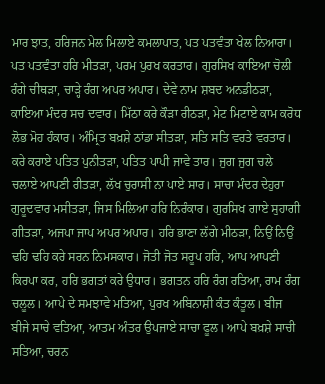ਮਾਰ ਝਾਤ, ਹਰਿਜਨ ਮੇਲ ਮਿਲਾਏ ਕਮਲਾਪਾਤ, ਪਤ ਪਤਵੰਤਾ ਖੇਲ ਨਿਆਰਾ। ਪਤ ਪਤਵੰਤਾ ਹਰਿ ਮੀਤੜਾ, ਪਰਮ ਪੁਰਖ ਕਰਤਾਰ। ਗੁਰਸਿਖ ਕਾਇਆ ਚੋਲੀ ਰੰਗੇ ਚੀਥੜਾ, ਚਾੜ੍ਹੇ ਰੰਗ ਅਪਰ ਅਪਾਰ। ਦੇਵੇ ਨਾਮ ਸ਼ਬਦ ਅਨਡੀਠੜਾ, ਕਾਇਆ ਮੰਦਰ ਸਚ ਦਵਾਰ। ਮਿੱਠਾ ਕਰੇ ਕੌੜਾ ਰੀਠੜਾ, ਮੇਟ ਮਿਟਾਏ ਕਾਮ ਕਰੋਧ ਲੋਭ ਮੋਹ ਹੰਕਾਰ। ਅੰਮ੍ਰਿਤ ਬਖ਼ਸ਼ੇ ਠਾਂਡਾ ਸੀਤੜਾ, ਸਤਿ ਸਤਿ ਵਰਤੇ ਵਰਤਾਰ। ਕਰੇ ਕਰਾਏ ਪਤਿਤ ਪੁਨੀਤੜਾ, ਪਤਿਤ ਪਾਪੀ ਜਾਵੇ ਤਾਰ। ਜੁਗ ਜੁਗ ਚਲੇ ਚਲਾਏ ਆਪਣੀ ਰੀਤੜਾ, ਲੱਖ ਚੁਰਾਸੀ ਨਾ ਪਾਏ ਸਾਰ। ਸਾਚਾ ਮੰਦਰ ਦੇਹੁਰਾ ਗੁਰੂਦਵਾਰ ਮਸੀਤੜਾ, ਜਿਸ ਮਿਲਿਆ ਹਰਿ ਨਿਰੰਕਾਰ। ਗੁਰਸਿਖ ਗਾਏ ਸੁਹਾਗੀ ਗੀਤੜਾ, ਅਜਪਾ ਜਾਪ ਅਪਰ ਅਪਾਰ। ਹਰਿ ਭਾਣਾ ਲੱਗੇ ਮੀਠੜਾ, ਨਿਉਂ ਨਿਉਂ ਢਹਿ ਢਹਿ ਕਰੇ ਸਰਨ ਨਿਮਸਕਾਰ। ਜੋਤੀ ਜੋਤ ਸਰੂਪ ਹਰਿ, ਆਪ ਆਪਣੀ ਕਿਰਪਾ ਕਰ, ਹਰਿ ਭਗਤਾਂ ਕਰੇ ਉਧਾਰ। ਭਗਤਨ ਹਰਿ ਰੰਗ ਰਤਿਆ, ਰਾਮ ਰੰਗ ਚਲੂਲ। ਆਪੇ ਦੇ ਸਮਝਾਵੇ ਮਤਿਆ, ਪੁਰਖ ਅਬਿਨਾਸ਼ੀ ਕੰਤ ਕੰਤੂਲ। ਬੀਜ ਬੀਜੇ ਸਾਚੇ ਵਤਿਆ, ਆਤਮ ਅੰਤਰ ਉਪਜਾਏ ਸਾਚਾ ਫੂਲ। ਆਪੇ ਬਖ਼ਸ਼ੇ ਸਾਚੀ ਸਤਿਆ, ਚਰਨ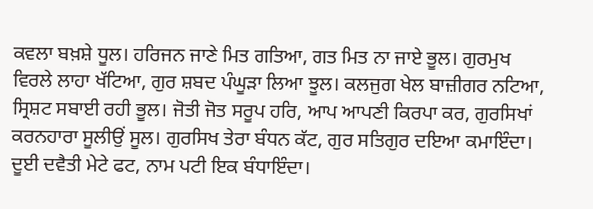ਕਵਲਾ ਬਖ਼ਸ਼ੇ ਧੂਲ। ਹਰਿਜਨ ਜਾਣੇ ਮਿਤ ਗਤਿਆ, ਗਤ ਮਿਤ ਨਾ ਜਾਏ ਭੂਲ। ਗੁਰਮੁਖ ਵਿਰਲੇ ਲਾਹਾ ਖੱਟਿਆ, ਗੁਰ ਸ਼ਬਦ ਪੰਘੂੜਾ ਲਿਆ ਝੂਲ। ਕਲਜੁਗ ਖੇਲ ਬਾਜ਼ੀਗਰ ਨਟਿਆ, ਸ੍ਰਿਸ਼ਟ ਸਬਾਈ ਰਹੀ ਭੂਲ। ਜੋਤੀ ਜੋਤ ਸਰੂਪ ਹਰਿ, ਆਪ ਆਪਣੀ ਕਿਰਪਾ ਕਰ, ਗੁਰਸਿਖਾਂ ਕਰਨਹਾਰਾ ਸੂਲੀਉਂ ਸੂਲ। ਗੁਰਸਿਖ ਤੇਰਾ ਬੰਧਨ ਕੱਟ, ਗੁਰ ਸਤਿਗੁਰ ਦਇਆ ਕਮਾਇੰਦਾ। ਦੂਈ ਦਵੈਤੀ ਮੇਟੇ ਫਟ, ਨਾਮ ਪਟੀ ਇਕ ਬੰਧਾਇੰਦਾ।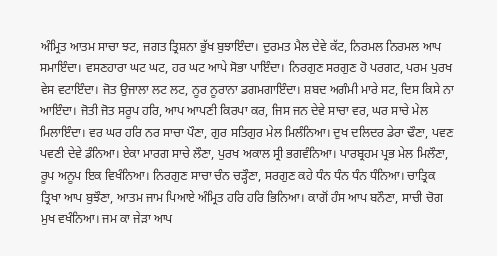ਅੰਮ੍ਰਿਤ ਆਤਮ ਸਾਚਾ ਝਟ, ਜਗਤ ਤ੍ਰਿਸ਼ਨਾ ਭੁੱਖ ਬੁਝਾਇੰਦਾ। ਦੁਰਮਤ ਮੈਲ ਦੇਵੇ ਕੱਟ, ਨਿਰਮਲ ਨਿਰਮਲ ਆਪ ਸਮਾਇੰਦਾ। ਵਸਣਹਾਰਾ ਘਟ ਘਟ, ਹਰ ਘਟ ਆਪੇ ਸੋਭਾ ਪਾਇੰਦਾ। ਨਿਰਗੁਣ ਸਰਗੁਣ ਹੋ ਪਰਗਟ, ਪਰਮ ਪੁਰਖ ਵੇਸ ਵਟਾਇੰਦਾ। ਜੋਤ ਉਜਾਲਾ ਲਟ ਲਟ, ਨੂਰ ਨੂਰਾਨਾ ਡਗਮਗਾਇੰਦਾ। ਸ਼ਬਦ ਅਗੰਮੀ ਮਾਰੇ ਸਟ, ਦਿਸ ਕਿਸੇ ਨਾ ਆਇੰਦਾ। ਜੋਤੀ ਜੋਤ ਸਰੂਪ ਹਰਿ, ਆਪ ਆਪਣੀ ਕਿਰਪਾ ਕਰ, ਜਿਸ ਜਨ ਦੇਵੇ ਸਾਚਾ ਵਰ, ਘਰ ਸਾਚੇ ਮੇਲ ਮਿਲਾਇੰਦਾ। ਵਰ ਘਰ ਹਰਿ ਨਰ ਸਾਚਾ ਪੌਣਾ, ਗੁਰ ਸਤਿਗੁਰ ਮੇਲ ਮਿਲੰਨਿਆ। ਦੁਖ ਦਲਿਦਰ ਡੇਰਾ ਢੌਣਾ, ਪਵਣ ਪਵਣੀ ਦੇਵੇ ਡੰਨਿਆ। ਏਕਾ ਮਾਰਗ ਸਾਚੇ ਲੌਣਾ, ਪੁਰਖ ਅਕਾਲ ਸ੍ਰੀ ਭਗਵੰਨਿਆ। ਪਾਰਬ੍ਰਹਮ ਪ੍ਰਭ ਮੇਲ ਮਿਲੌਣਾ, ਰੂਪ ਅਨੂਪ ਇਕ ਵਿਖੰਨਿਆ। ਨਿਰਗੁਣ ਸਾਚਾ ਚੰਨ ਚੜ੍ਹੌਣਾ, ਸਰਗੁਣ ਕਹੇ ਧੰਨ ਧੰਨ ਧੰਨ ਧੰਨਿਆ। ਚਾਤ੍ਰਿਕ ਤ੍ਰਿਖਾ ਆਪ ਬੁਝੌਣਾ, ਆਤਮ ਜਾਮ ਪਿਆਏ ਅੰਮ੍ਰਿਤ ਹਰਿ ਹਰਿ ਭਿਨਿਆ। ਕਾਗੋਂ ਹੰਸ ਆਪ ਬਨੌਣਾ, ਸਾਚੀ ਚੋਗ ਮੁਖ ਵਖੰਨਿਆ। ਜਮ ਕਾ ਜੇੜਾ ਆਪ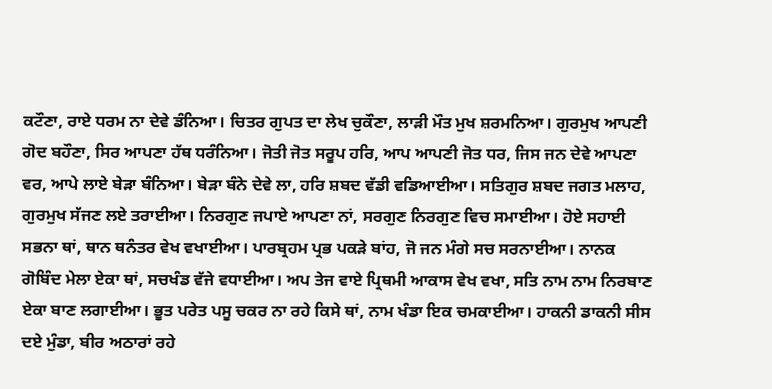ਕਟੌਣਾ, ਰਾਏ ਧਰਮ ਨਾ ਦੇਵੇ ਡੰਨਿਆ। ਚਿਤਰ ਗੁਪਤ ਦਾ ਲੇਖ ਚੁਕੌਣਾ, ਲਾੜੀ ਮੌਤ ਮੁਖ ਸ਼ਰਮਨਿਆ। ਗੁਰਮੁਖ ਆਪਣੀ ਗੋਦ ਬਹੌਣਾ, ਸਿਰ ਆਪਣਾ ਹੱਥ ਧਰੰਨਿਆ। ਜੋਤੀ ਜੋਤ ਸਰੂਪ ਹਰਿ, ਆਪ ਆਪਣੀ ਜੋਤ ਧਰ, ਜਿਸ ਜਨ ਦੇਵੇ ਆਪਣਾ ਵਰ, ਆਪੇ ਲਾਏ ਬੇੜਾ ਬੰਨਿਆ। ਬੇੜਾ ਬੰਨੇ ਦੇਵੇ ਲਾ, ਹਰਿ ਸ਼ਬਦ ਵੱਡੀ ਵਡਿਆਈਆ। ਸਤਿਗੁਰ ਸ਼ਬਦ ਜਗਤ ਮਲਾਹ, ਗੁਰਮੁਖ ਸੱਜਣ ਲਏ ਤਰਾਈਆ। ਨਿਰਗੁਣ ਜਪਾਏ ਆਪਣਾ ਨਾਂ, ਸਰਗੁਣ ਨਿਰਗੁਣ ਵਿਚ ਸਮਾਈਆ। ਹੋਏ ਸਹਾਈ ਸਭਨਾ ਥਾਂ, ਥਾਨ ਥਨੰਤਰ ਵੇਖ ਵਖਾਈਆ। ਪਾਰਬ੍ਰਹਮ ਪ੍ਰਭ ਪਕੜੇ ਬਾਂਹ, ਜੋ ਜਨ ਮੰਗੇ ਸਚ ਸਰਨਾਈਆ। ਨਾਨਕ ਗੋਬਿੰਦ ਮੇਲਾ ਏਕਾ ਥਾਂ, ਸਚਖੰਡ ਵੱਜੇ ਵਧਾਈਆ। ਅਪ ਤੇਜ ਵਾਏ ਪ੍ਰਿਥਮੀ ਆਕਾਸ ਵੇਖ ਵਖਾ, ਸਤਿ ਨਾਮ ਨਾਮ ਨਿਰਬਾਣ ਏਕਾ ਬਾਣ ਲਗਾਈਆ। ਭੂਤ ਪਰੇਤ ਪਸੂ ਚਕਰ ਨਾ ਰਹੇ ਕਿਸੇ ਥਾਂ, ਨਾਮ ਖੰਡਾ ਇਕ ਚਮਕਾਈਆ। ਹਾਕਨੀ ਡਾਕਨੀ ਸੀਸ ਦਏ ਮੁੰਡਾ, ਬੀਰ ਅਠਾਰਾਂ ਰਹੇ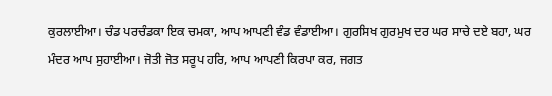ਕੁਰਲਾਈਆ। ਚੰਡ ਪਰਚੰਡਕਾ ਇਕ ਚਮਕਾ, ਆਪ ਆਪਣੀ ਵੰਡ ਵੰਡਾਈਆ। ਗੁਰਸਿਖ ਗੁਰਮੁਖ ਦਰ ਘਰ ਸਾਚੇ ਦਏ ਬਹਾ, ਘਰ ਮੰਦਰ ਆਪ ਸੁਹਾਈਆ। ਜੋਤੀ ਜੋਤ ਸਰੂਪ ਹਰਿ, ਆਪ ਆਪਣੀ ਕਿਰਪਾ ਕਰ, ਜਗਤ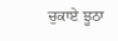ਚੁਕਾਏ ਝੂਠਾ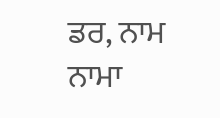ਡਰ, ਨਾਮ ਨਾਮਾ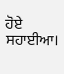ਹੋਏ ਸਹਾਈਆ।